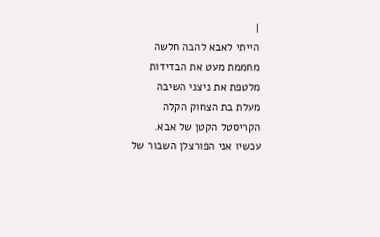|
הייתי לאבא להבה חלשה
מחממת מעט את הבדידות
מלטפת את ניצני השיבה
מעלת בת הצחוק הקלה
הקריסטל הקטן של אבא.
עכשיו אני הפורצלן השבור של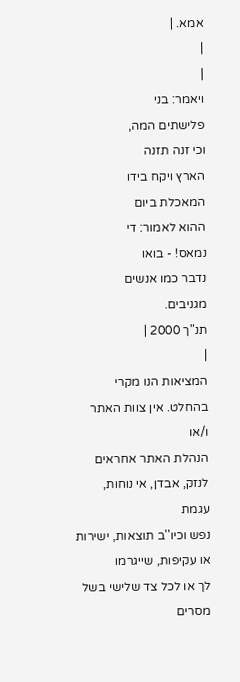אמא. |
|
|
ויאמר: בני
פלישתים המה,
וכי זנה תזנה
הארץ ויקח בידו
המאכלת ביום
ההוא לאמור: די
נמאס! - בואו
נדבר כמו אנשים
מגניבים.
תנ"ך 2000 |
|
המציאות הנו מקרי בהחלט. אין צוות האתר ו/או
הנהלת האתר אחראים לנזק, אבדן, אי נוחות, עגמת
נפש וכיו''ב תוצאות, ישירות או עקיפות, שייגרמו
לך או לכל צד שלישי בשל מסרים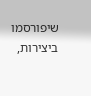שיפורסמו
ביצירות,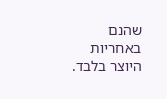שהנם באחריות היוצר בלבד.